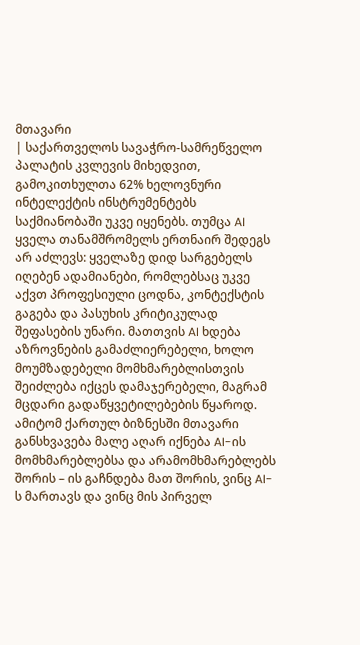მთავარი
| საქართველოს სავაჭრო-სამრეწველო პალატის კვლევის მიხედვით, გამოკითხულთა 62% ხელოვნური ინტელექტის ინსტრუმენტებს საქმიანობაში უკვე იყენებს. თუმცა AI ყველა თანამშრომელს ერთნაირ შედეგს არ აძლევს: ყველაზე დიდ სარგებელს იღებენ ადამიანები, რომლებსაც უკვე აქვთ პროფესიული ცოდნა, კონტექსტის გაგება და პასუხის კრიტიკულად შეფასების უნარი. მათთვის AI ხდება აზროვნების გამაძლიერებელი, ხოლო მოუმზადებელი მომხმარებლისთვის შეიძლება იქცეს დამაჯერებელი, მაგრამ მცდარი გადაწყვეტილებების წყაროდ. ამიტომ ქართულ ბიზნესში მთავარი განსხვავება მალე აღარ იქნება AI-ის მომხმარებლებსა და არამომხმარებლებს შორის – ის გაჩნდება მათ შორის, ვინც AI-ს მართავს და ვინც მის პირველ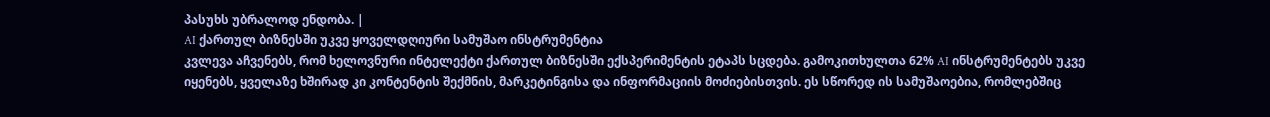პასუხს უბრალოდ ენდობა. |
AI ქართულ ბიზნესში უკვე ყოველდღიური სამუშაო ინსტრუმენტია
კვლევა აჩვენებს, რომ ხელოვნური ინტელექტი ქართულ ბიზნესში ექსპერიმენტის ეტაპს სცდება. გამოკითხულთა 62% AI ინსტრუმენტებს უკვე იყენებს, ყველაზე ხშირად კი კონტენტის შექმნის, მარკეტინგისა და ინფორმაციის მოძიებისთვის. ეს სწორედ ის სამუშაოებია, რომლებშიც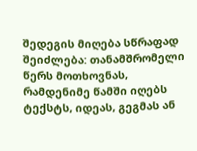შედეგის მიღება სწრაფად შეიძლება: თანამშრომელი წერს მოთხოვნას, რამდენიმე წამში იღებს ტექსტს, იდეას, გეგმას ან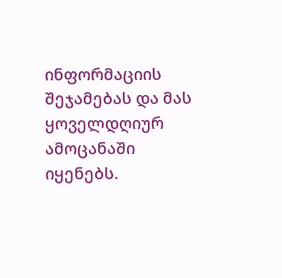ინფორმაციის შეჯამებას და მას ყოველდღიურ ამოცანაში იყენებს.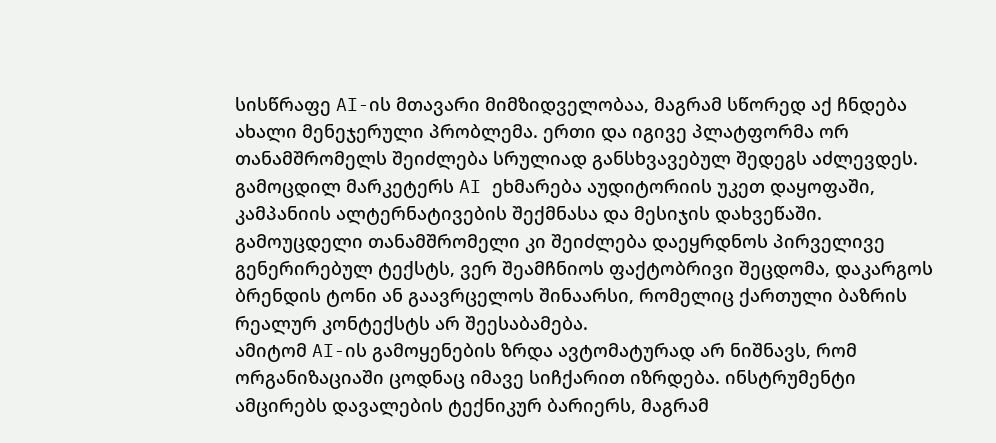სისწრაფე AI-ის მთავარი მიმზიდველობაა, მაგრამ სწორედ აქ ჩნდება ახალი მენეჯერული პრობლემა. ერთი და იგივე პლატფორმა ორ თანამშრომელს შეიძლება სრულიად განსხვავებულ შედეგს აძლევდეს. გამოცდილ მარკეტერს AI ეხმარება აუდიტორიის უკეთ დაყოფაში, კამპანიის ალტერნატივების შექმნასა და მესიჯის დახვეწაში. გამოუცდელი თანამშრომელი კი შეიძლება დაეყრდნოს პირველივე გენერირებულ ტექსტს, ვერ შეამჩნიოს ფაქტობრივი შეცდომა, დაკარგოს ბრენდის ტონი ან გაავრცელოს შინაარსი, რომელიც ქართული ბაზრის რეალურ კონტექსტს არ შეესაბამება.
ამიტომ AI-ის გამოყენების ზრდა ავტომატურად არ ნიშნავს, რომ ორგანიზაციაში ცოდნაც იმავე სიჩქარით იზრდება. ინსტრუმენტი ამცირებს დავალების ტექნიკურ ბარიერს, მაგრამ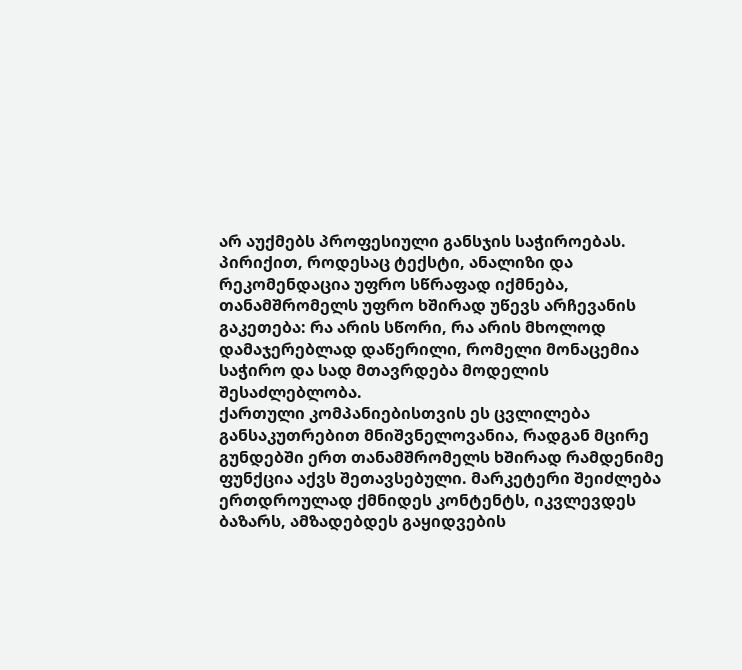არ აუქმებს პროფესიული განსჯის საჭიროებას. პირიქით, როდესაც ტექსტი, ანალიზი და რეკომენდაცია უფრო სწრაფად იქმნება, თანამშრომელს უფრო ხშირად უწევს არჩევანის გაკეთება: რა არის სწორი, რა არის მხოლოდ დამაჯერებლად დაწერილი, რომელი მონაცემია საჭირო და სად მთავრდება მოდელის შესაძლებლობა.
ქართული კომპანიებისთვის ეს ცვლილება განსაკუთრებით მნიშვნელოვანია, რადგან მცირე გუნდებში ერთ თანამშრომელს ხშირად რამდენიმე ფუნქცია აქვს შეთავსებული. მარკეტერი შეიძლება ერთდროულად ქმნიდეს კონტენტს, იკვლევდეს ბაზარს, ამზადებდეს გაყიდვების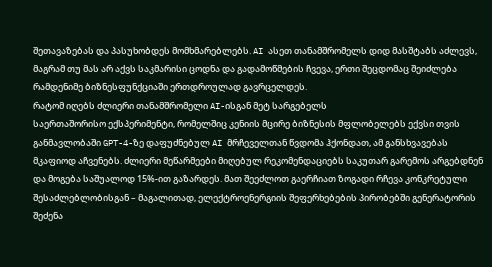შეთავაზებას და პასუხობდეს მომხმარებლებს. AI ასეთ თანამშრომელს დიდ მასშტაბს აძლევს, მაგრამ თუ მას არ აქვს საკმარისი ცოდნა და გადამოწმების ჩვევა, ერთი შეცდომაც შეიძლება რამდენიმე ბიზნესფუნქციაში ერთდროულად გავრცელდეს.
რატომ იღებს ძლიერი თანამშრომელი AI-ისგან მეტ სარგებელს
საერთაშორისო ექსპერიმენტი, რომელშიც კენიის მცირე ბიზნესის მფლობელებს ექვსი თვის განმავლობაში GPT-4-ზე დაფუძნებულ AI მრჩეველთან წვდომა ჰქონდათ, ამ განსხვავებას მკაფიოდ აჩვენებს. ძლიერი მეწარმეები მიღებულ რეკომენდაციებს საკუთარ გარემოს არგებდნენ და მოგება საშუალოდ 15%-ით გაზარდეს. მათ შეეძლოთ გაერჩიათ ზოგადი რჩევა კონკრეტული შესაძლებლობისგან – მაგალითად, ელექტროენერგიის შეფერხებების პირობებში გენერატორის შეძენა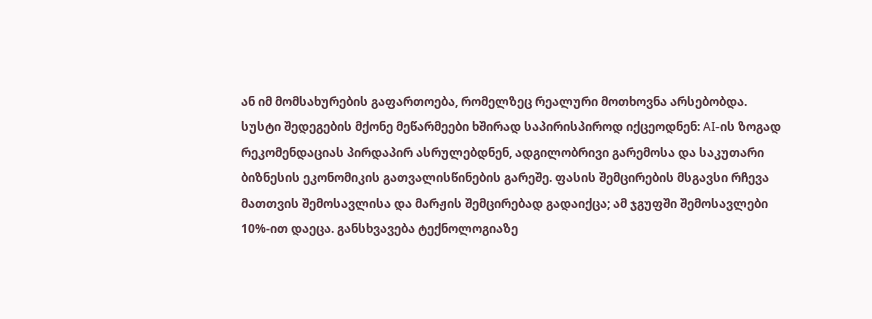ან იმ მომსახურების გაფართოება, რომელზეც რეალური მოთხოვნა არსებობდა.
სუსტი შედეგების მქონე მეწარმეები ხშირად საპირისპიროდ იქცეოდნენ: AI-ის ზოგად რეკომენდაციას პირდაპირ ასრულებდნენ, ადგილობრივი გარემოსა და საკუთარი ბიზნესის ეკონომიკის გათვალისწინების გარეშე. ფასის შემცირების მსგავსი რჩევა მათთვის შემოსავლისა და მარჟის შემცირებად გადაიქცა; ამ ჯგუფში შემოსავლები 10%-ით დაეცა. განსხვავება ტექნოლოგიაზე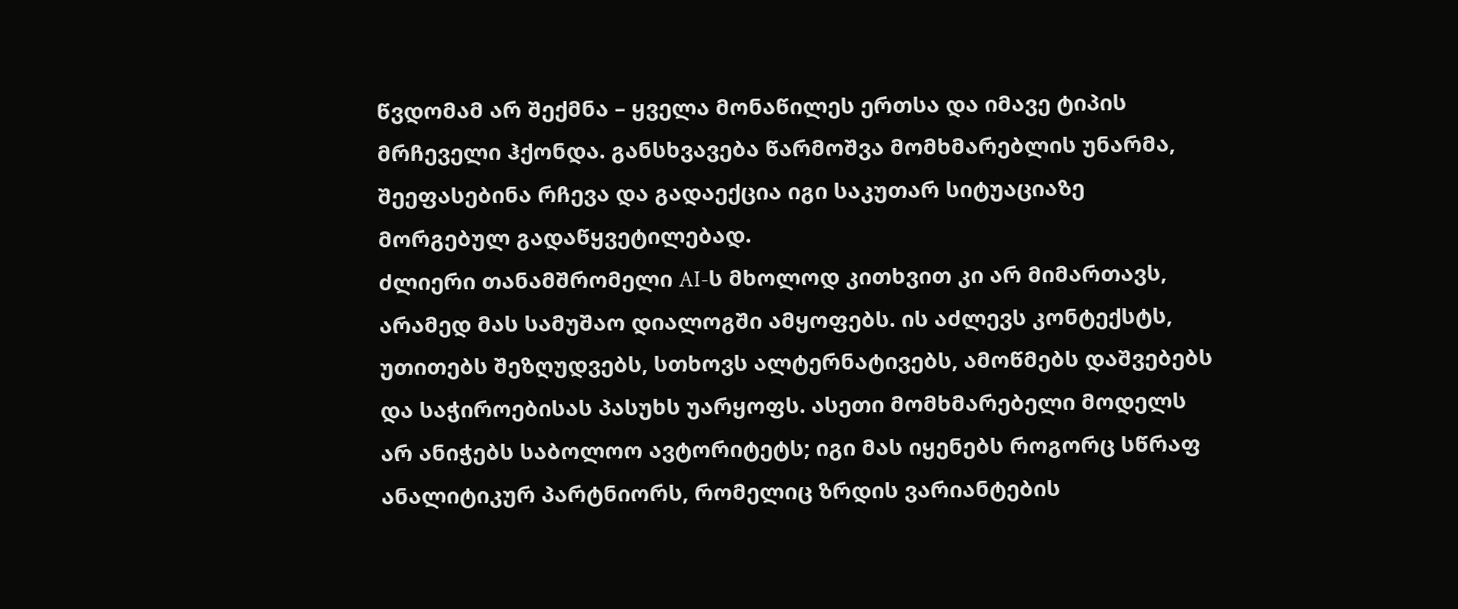წვდომამ არ შექმნა – ყველა მონაწილეს ერთსა და იმავე ტიპის მრჩეველი ჰქონდა. განსხვავება წარმოშვა მომხმარებლის უნარმა, შეეფასებინა რჩევა და გადაექცია იგი საკუთარ სიტუაციაზე მორგებულ გადაწყვეტილებად.
ძლიერი თანამშრომელი AI-ს მხოლოდ კითხვით კი არ მიმართავს, არამედ მას სამუშაო დიალოგში ამყოფებს. ის აძლევს კონტექსტს, უთითებს შეზღუდვებს, სთხოვს ალტერნატივებს, ამოწმებს დაშვებებს და საჭიროებისას პასუხს უარყოფს. ასეთი მომხმარებელი მოდელს არ ანიჭებს საბოლოო ავტორიტეტს; იგი მას იყენებს როგორც სწრაფ ანალიტიკურ პარტნიორს, რომელიც ზრდის ვარიანტების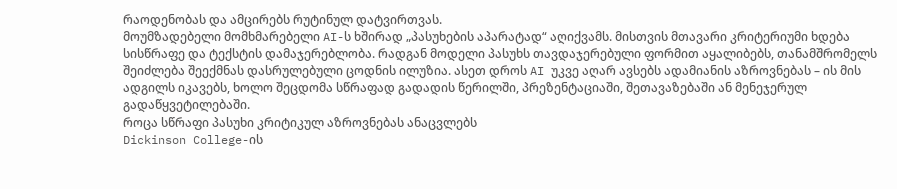რაოდენობას და ამცირებს რუტინულ დატვირთვას.
მოუმზადებელი მომხმარებელი AI-ს ხშირად „პასუხების აპარატად“ აღიქვამს. მისთვის მთავარი კრიტერიუმი ხდება სისწრაფე და ტექსტის დამაჯერებლობა. რადგან მოდელი პასუხს თავდაჯერებული ფორმით აყალიბებს, თანამშრომელს შეიძლება შეექმნას დასრულებული ცოდნის ილუზია. ასეთ დროს AI უკვე აღარ ავსებს ადამიანის აზროვნებას – ის მის ადგილს იკავებს, ხოლო შეცდომა სწრაფად გადადის წერილში, პრეზენტაციაში, შეთავაზებაში ან მენეჯერულ გადაწყვეტილებაში.
როცა სწრაფი პასუხი კრიტიკულ აზროვნებას ანაცვლებს
Dickinson College-ის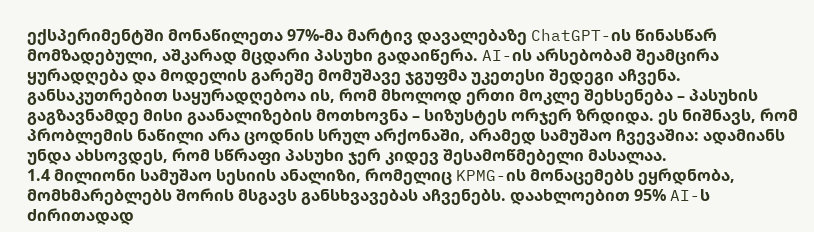ექსპერიმენტში მონაწილეთა 97%-მა მარტივ დავალებაზე ChatGPT-ის წინასწარ მომზადებული, აშკარად მცდარი პასუხი გადაიწერა. AI-ის არსებობამ შეამცირა ყურადღება და მოდელის გარეშე მომუშავე ჯგუფმა უკეთესი შედეგი აჩვენა. განსაკუთრებით საყურადღებოა ის, რომ მხოლოდ ერთი მოკლე შეხსენება – პასუხის გაგზავნამდე მისი გაანალიზების მოთხოვნა – სიზუსტეს ორჯერ ზრდიდა. ეს ნიშნავს, რომ პრობლემის ნაწილი არა ცოდნის სრულ არქონაში, არამედ სამუშაო ჩვევაშია: ადამიანს უნდა ახსოვდეს, რომ სწრაფი პასუხი ჯერ კიდევ შესამოწმებელი მასალაა.
1.4 მილიონი სამუშაო სესიის ანალიზი, რომელიც KPMG-ის მონაცემებს ეყრდნობა, მომხმარებლებს შორის მსგავს განსხვავებას აჩვენებს. დაახლოებით 95% AI-ს ძირითადად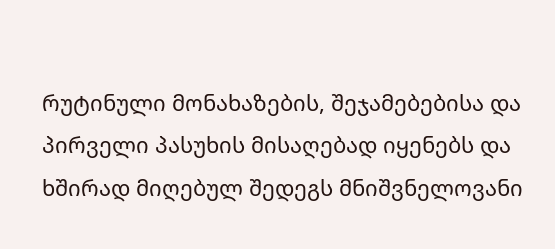რუტინული მონახაზების, შეჯამებებისა და პირველი პასუხის მისაღებად იყენებს და ხშირად მიღებულ შედეგს მნიშვნელოვანი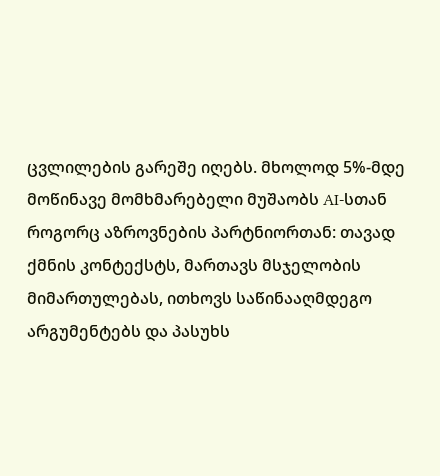ცვლილების გარეშე იღებს. მხოლოდ 5%-მდე მოწინავე მომხმარებელი მუშაობს AI-სთან როგორც აზროვნების პარტნიორთან: თავად ქმნის კონტექსტს, მართავს მსჯელობის მიმართულებას, ითხოვს საწინააღმდეგო არგუმენტებს და პასუხს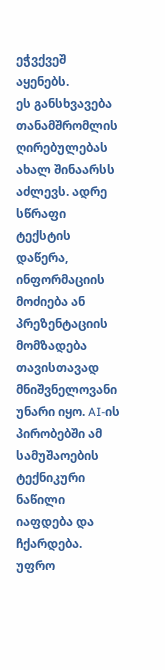ეჭვქვეშ აყენებს.
ეს განსხვავება თანამშრომლის ღირებულებას ახალ შინაარსს აძლევს. ადრე სწრაფი ტექსტის დაწერა, ინფორმაციის მოძიება ან პრეზენტაციის მომზადება თავისთავად მნიშვნელოვანი უნარი იყო. AI-ის პირობებში ამ სამუშაოების ტექნიკური ნაწილი იაფდება და ჩქარდება. უფრო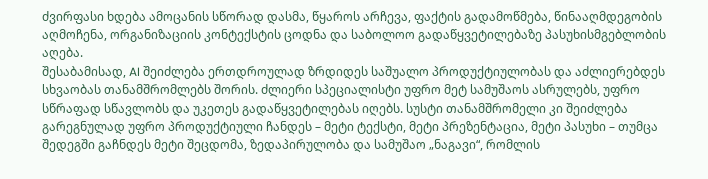ძვირფასი ხდება ამოცანის სწორად დასმა, წყაროს არჩევა, ფაქტის გადამოწმება, წინააღმდეგობის აღმოჩენა, ორგანიზაციის კონტექსტის ცოდნა და საბოლოო გადაწყვეტილებაზე პასუხისმგებლობის აღება.
შესაბამისად, AI შეიძლება ერთდროულად ზრდიდეს საშუალო პროდუქტიულობას და აძლიერებდეს სხვაობას თანამშრომლებს შორის. ძლიერი სპეციალისტი უფრო მეტ სამუშაოს ასრულებს, უფრო სწრაფად სწავლობს და უკეთეს გადაწყვეტილებას იღებს. სუსტი თანამშრომელი კი შეიძლება გარეგნულად უფრო პროდუქტიული ჩანდეს – მეტი ტექსტი, მეტი პრეზენტაცია, მეტი პასუხი – თუმცა შედეგში გაჩნდეს მეტი შეცდომა, ზედაპირულობა და სამუშაო „ნაგავი“, რომლის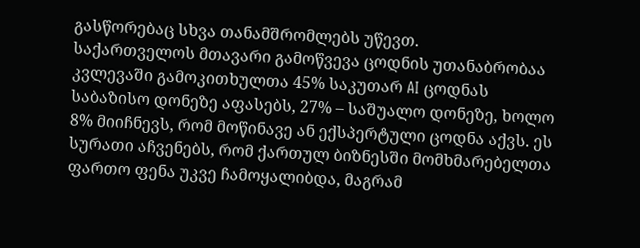გასწორებაც სხვა თანამშრომლებს უწევთ.
საქართველოს მთავარი გამოწვევა ცოდნის უთანაბრობაა
კვლევაში გამოკითხულთა 45% საკუთარ AI ცოდნას საბაზისო დონეზე აფასებს, 27% – საშუალო დონეზე, ხოლო 8% მიიჩნევს, რომ მოწინავე ან ექსპერტული ცოდნა აქვს. ეს სურათი აჩვენებს, რომ ქართულ ბიზნესში მომხმარებელთა ფართო ფენა უკვე ჩამოყალიბდა, მაგრამ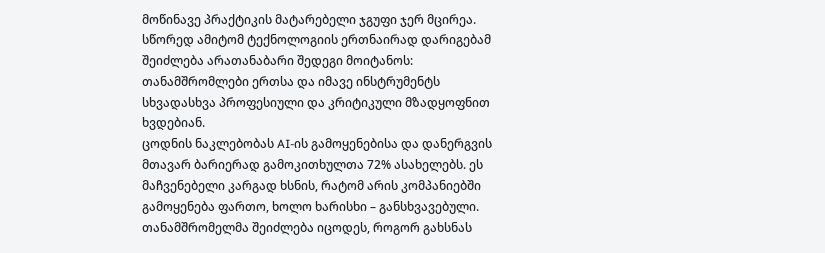მოწინავე პრაქტიკის მატარებელი ჯგუფი ჯერ მცირეა. სწორედ ამიტომ ტექნოლოგიის ერთნაირად დარიგებამ შეიძლება არათანაბარი შედეგი მოიტანოს: თანამშრომლები ერთსა და იმავე ინსტრუმენტს სხვადასხვა პროფესიული და კრიტიკული მზადყოფნით ხვდებიან.
ცოდნის ნაკლებობას AI-ის გამოყენებისა და დანერგვის მთავარ ბარიერად გამოკითხულთა 72% ასახელებს. ეს მაჩვენებელი კარგად ხსნის, რატომ არის კომპანიებში გამოყენება ფართო, ხოლო ხარისხი – განსხვავებული. თანამშრომელმა შეიძლება იცოდეს, როგორ გახსნას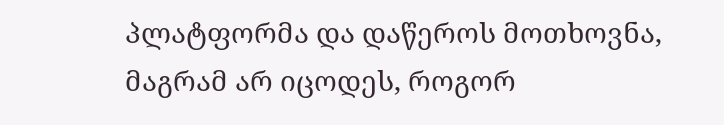პლატფორმა და დაწეროს მოთხოვნა, მაგრამ არ იცოდეს, როგორ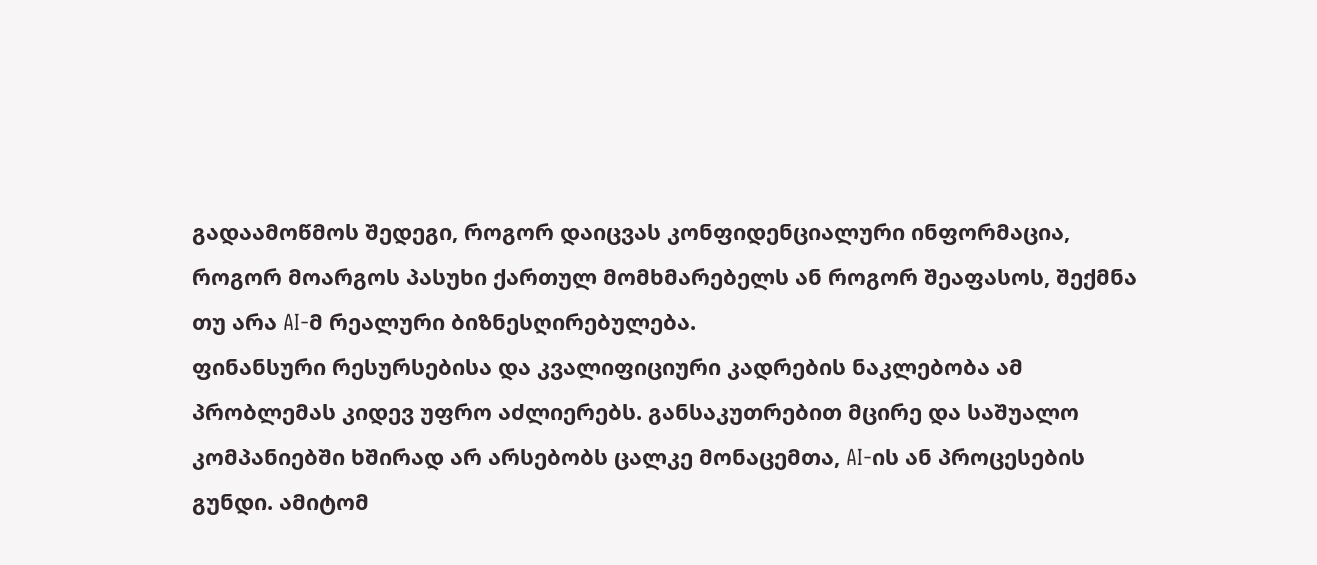გადაამოწმოს შედეგი, როგორ დაიცვას კონფიდენციალური ინფორმაცია, როგორ მოარგოს პასუხი ქართულ მომხმარებელს ან როგორ შეაფასოს, შექმნა თუ არა AI-მ რეალური ბიზნესღირებულება.
ფინანსური რესურსებისა და კვალიფიციური კადრების ნაკლებობა ამ პრობლემას კიდევ უფრო აძლიერებს. განსაკუთრებით მცირე და საშუალო კომპანიებში ხშირად არ არსებობს ცალკე მონაცემთა, AI-ის ან პროცესების გუნდი. ამიტომ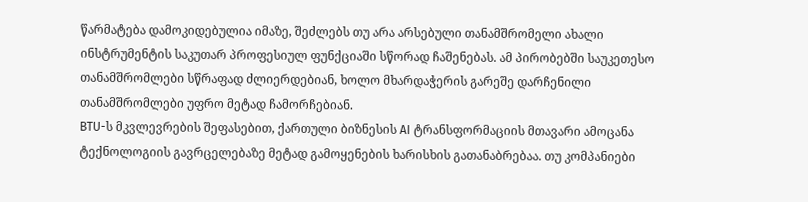წარმატება დამოკიდებულია იმაზე, შეძლებს თუ არა არსებული თანამშრომელი ახალი ინსტრუმენტის საკუთარ პროფესიულ ფუნქციაში სწორად ჩაშენებას. ამ პირობებში საუკეთესო თანამშრომლები სწრაფად ძლიერდებიან, ხოლო მხარდაჭერის გარეშე დარჩენილი თანამშრომლები უფრო მეტად ჩამორჩებიან.
BTU-ს მკვლევრების შეფასებით, ქართული ბიზნესის AI ტრანსფორმაციის მთავარი ამოცანა ტექნოლოგიის გავრცელებაზე მეტად გამოყენების ხარისხის გათანაბრებაა. თუ კომპანიები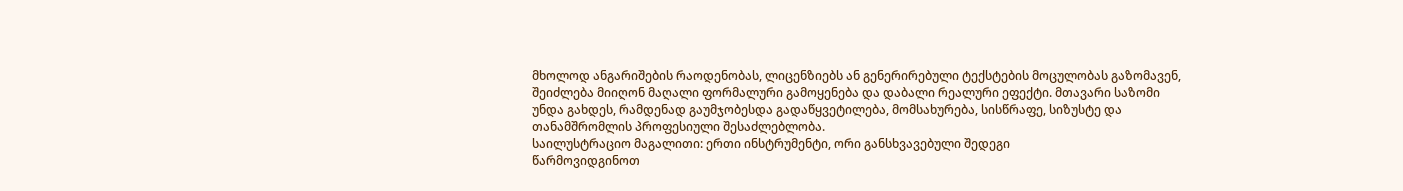მხოლოდ ანგარიშების რაოდენობას, ლიცენზიებს ან გენერირებული ტექსტების მოცულობას გაზომავენ, შეიძლება მიიღონ მაღალი ფორმალური გამოყენება და დაბალი რეალური ეფექტი. მთავარი საზომი უნდა გახდეს, რამდენად გაუმჯობესდა გადაწყვეტილება, მომსახურება, სისწრაფე, სიზუსტე და თანამშრომლის პროფესიული შესაძლებლობა.
საილუსტრაციო მაგალითი: ერთი ინსტრუმენტი, ორი განსხვავებული შედეგი
წარმოვიდგინოთ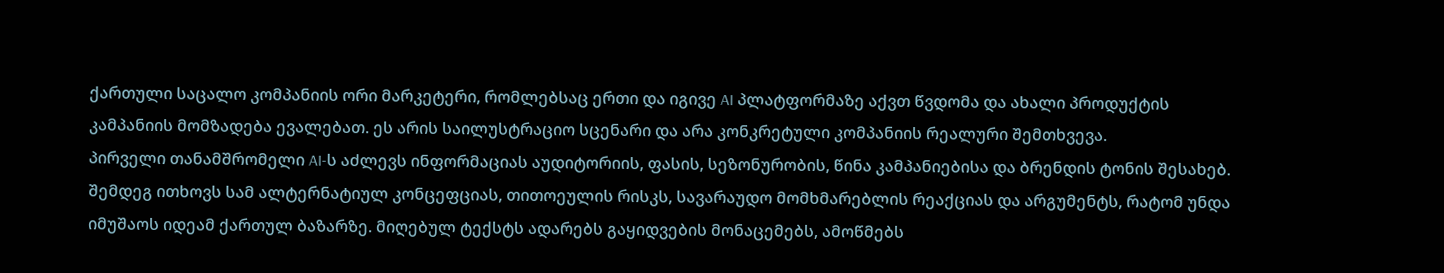ქართული საცალო კომპანიის ორი მარკეტერი, რომლებსაც ერთი და იგივე AI პლატფორმაზე აქვთ წვდომა და ახალი პროდუქტის კამპანიის მომზადება ევალებათ. ეს არის საილუსტრაციო სცენარი და არა კონკრეტული კომპანიის რეალური შემთხვევა.
პირველი თანამშრომელი AI-ს აძლევს ინფორმაციას აუდიტორიის, ფასის, სეზონურობის, წინა კამპანიებისა და ბრენდის ტონის შესახებ. შემდეგ ითხოვს სამ ალტერნატიულ კონცეფციას, თითოეულის რისკს, სავარაუდო მომხმარებლის რეაქციას და არგუმენტს, რატომ უნდა იმუშაოს იდეამ ქართულ ბაზარზე. მიღებულ ტექსტს ადარებს გაყიდვების მონაცემებს, ამოწმებს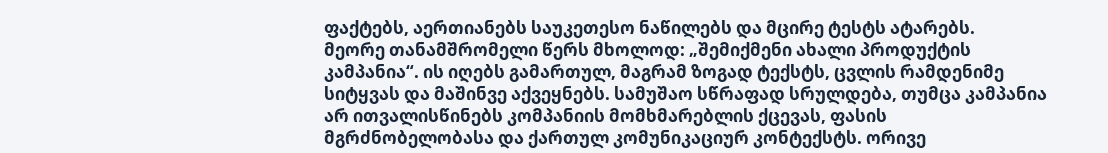ფაქტებს, აერთიანებს საუკეთესო ნაწილებს და მცირე ტესტს ატარებს.
მეორე თანამშრომელი წერს მხოლოდ: „შემიქმენი ახალი პროდუქტის კამპანია“. ის იღებს გამართულ, მაგრამ ზოგად ტექსტს, ცვლის რამდენიმე სიტყვას და მაშინვე აქვეყნებს. სამუშაო სწრაფად სრულდება, თუმცა კამპანია არ ითვალისწინებს კომპანიის მომხმარებლის ქცევას, ფასის მგრძნობელობასა და ქართულ კომუნიკაციურ კონტექსტს. ორივე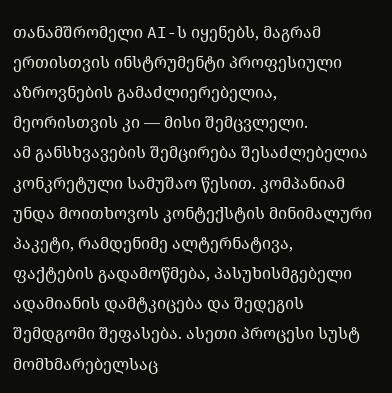თანამშრომელი AI-ს იყენებს, მაგრამ ერთისთვის ინსტრუმენტი პროფესიული აზროვნების გამაძლიერებელია, მეორისთვის კი — მისი შემცვლელი.
ამ განსხვავების შემცირება შესაძლებელია კონკრეტული სამუშაო წესით. კომპანიამ უნდა მოითხოვოს კონტექსტის მინიმალური პაკეტი, რამდენიმე ალტერნატივა, ფაქტების გადამოწმება, პასუხისმგებელი ადამიანის დამტკიცება და შედეგის შემდგომი შეფასება. ასეთი პროცესი სუსტ მომხმარებელსაც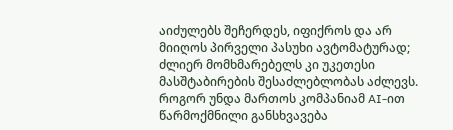აიძულებს შეჩერდეს, იფიქროს და არ მიიღოს პირველი პასუხი ავტომატურად; ძლიერ მომხმარებელს კი უკეთესი მასშტაბირების შესაძლებლობას აძლევს.
როგორ უნდა მართოს კომპანიამ AI-ით წარმოქმნილი განსხვავება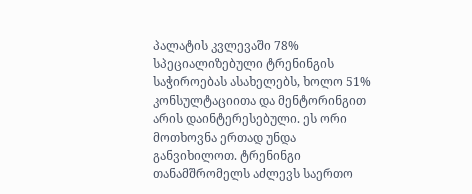პალატის კვლევაში 78% სპეციალიზებული ტრენინგის საჭიროებას ასახელებს, ხოლო 51% კონსულტაციითა და მენტორინგით არის დაინტერესებული. ეს ორი მოთხოვნა ერთად უნდა განვიხილოთ. ტრენინგი თანამშრომელს აძლევს საერთო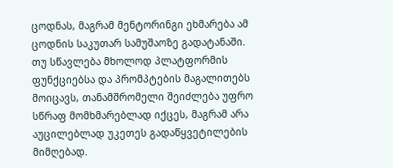ცოდნას, მაგრამ მენტორინგი ეხმარება ამ ცოდნის საკუთარ სამუშაოზე გადატანაში. თუ სწავლება მხოლოდ პლატფორმის ფუნქციებსა და პრომპტების მაგალითებს მოიცავს, თანამშრომელი შეიძლება უფრო სწრაფ მომხმარებლად იქცეს, მაგრამ არა აუცილებლად უკეთეს გადაწყვეტილების მიმღებად.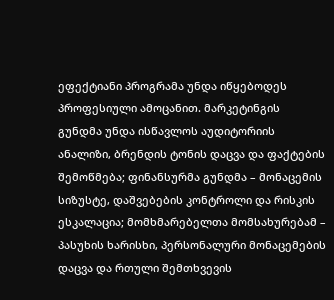ეფექტიანი პროგრამა უნდა იწყებოდეს პროფესიული ამოცანით. მარკეტინგის გუნდმა უნდა ისწავლოს აუდიტორიის ანალიზი, ბრენდის ტონის დაცვა და ფაქტების შემოწმება; ფინანსურმა გუნდმა – მონაცემის სიზუსტე, დაშვებების კონტროლი და რისკის ესკალაცია; მომხმარებელთა მომსახურებამ – პასუხის ხარისხი, პერსონალური მონაცემების დაცვა და რთული შემთხვევის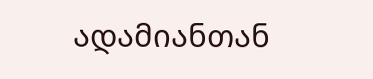ადამიანთან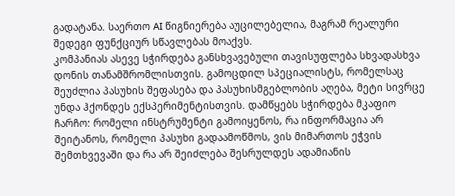გადატანა. საერთო AI წიგნიერება აუცილებელია, მაგრამ რეალური შედეგი ფუნქციურ სწავლებას მოაქვს.
კომპანიას ასევე სჭირდება განსხვავებული თავისუფლება სხვადასხვა დონის თანამშრომლისთვის. გამოცდილ სპეციალისტს, რომელსაც შეუძლია პასუხის შეფასება და პასუხისმგებლობის აღება, მეტი სივრცე უნდა ჰქონდეს ექსპერიმენტისთვის. დამწყებს სჭირდება მკაფიო ჩარჩო: რომელი ინსტრუმენტი გამოიყენოს, რა ინფორმაცია არ შეიტანოს, რომელი პასუხი გადაამოწმოს, ვის მიმართოს ეჭვის შემთხვევაში და რა არ შეიძლება შესრულდეს ადამიანის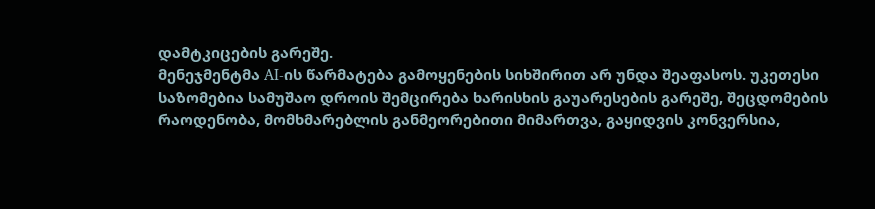დამტკიცების გარეშე.
მენეჯმენტმა AI-ის წარმატება გამოყენების სიხშირით არ უნდა შეაფასოს. უკეთესი საზომებია სამუშაო დროის შემცირება ხარისხის გაუარესების გარეშე, შეცდომების რაოდენობა, მომხმარებლის განმეორებითი მიმართვა, გაყიდვის კონვერსია,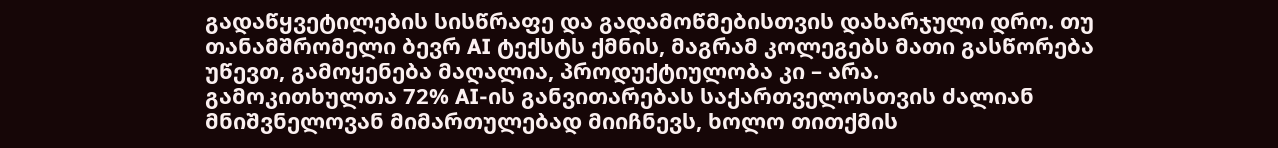გადაწყვეტილების სისწრაფე და გადამოწმებისთვის დახარჯული დრო. თუ თანამშრომელი ბევრ AI ტექსტს ქმნის, მაგრამ კოლეგებს მათი გასწორება უწევთ, გამოყენება მაღალია, პროდუქტიულობა კი – არა.
გამოკითხულთა 72% AI-ის განვითარებას საქართველოსთვის ძალიან მნიშვნელოვან მიმართულებად მიიჩნევს, ხოლო თითქმის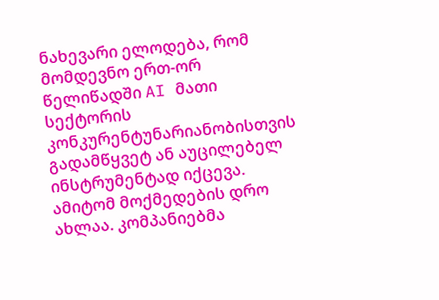ნახევარი ელოდება, რომ მომდევნო ერთ-ორ წელიწადში AI მათი სექტორის კონკურენტუნარიანობისთვის გადამწყვეტ ან აუცილებელ ინსტრუმენტად იქცევა. ამიტომ მოქმედების დრო ახლაა. კომპანიებმა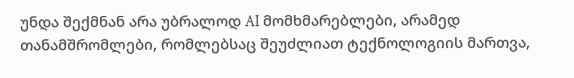უნდა შექმნან არა უბრალოდ AI მომხმარებლები, არამედ თანამშრომლები, რომლებსაც შეუძლიათ ტექნოლოგიის მართვა,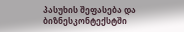პასუხის შეფასება და ბიზნესკონტექსტში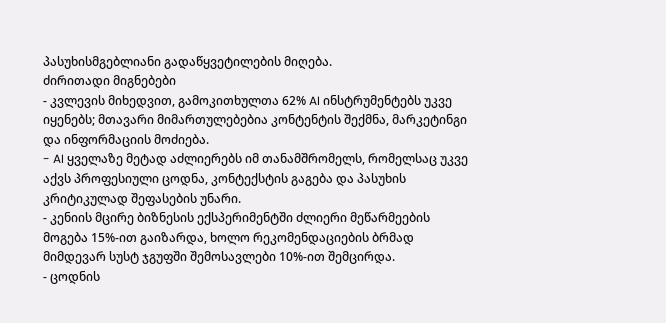პასუხისმგებლიანი გადაწყვეტილების მიღება.
ძირითადი მიგნებები
- კვლევის მიხედვით, გამოკითხულთა 62% AI ინსტრუმენტებს უკვე იყენებს; მთავარი მიმართულებებია კონტენტის შექმნა, მარკეტინგი და ინფორმაციის მოძიება.
- AI ყველაზე მეტად აძლიერებს იმ თანამშრომელს, რომელსაც უკვე აქვს პროფესიული ცოდნა, კონტექსტის გაგება და პასუხის კრიტიკულად შეფასების უნარი.
- კენიის მცირე ბიზნესის ექსპერიმენტში ძლიერი მეწარმეების მოგება 15%-ით გაიზარდა, ხოლო რეკომენდაციების ბრმად მიმდევარ სუსტ ჯგუფში შემოსავლები 10%-ით შემცირდა.
- ცოდნის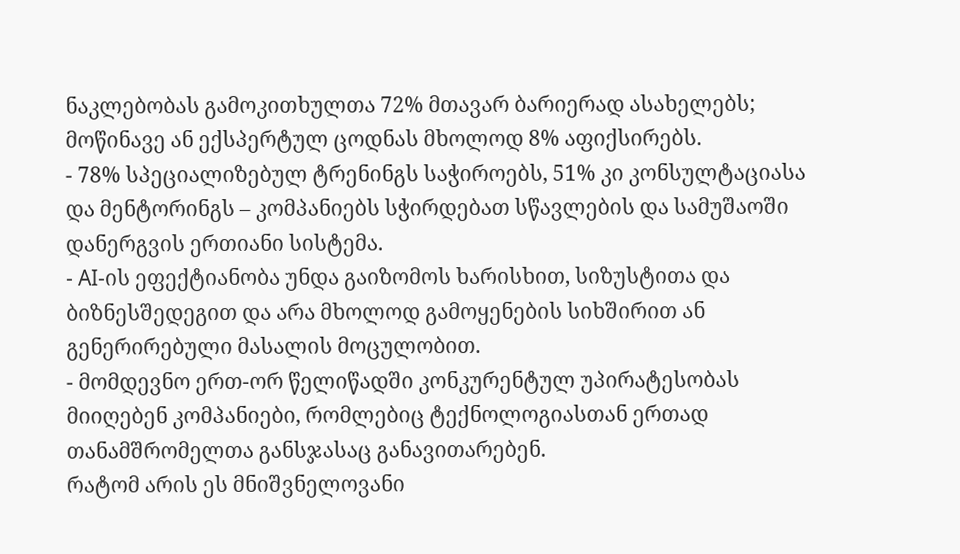ნაკლებობას გამოკითხულთა 72% მთავარ ბარიერად ასახელებს; მოწინავე ან ექსპერტულ ცოდნას მხოლოდ 8% აფიქსირებს.
- 78% სპეციალიზებულ ტრენინგს საჭიროებს, 51% კი კონსულტაციასა და მენტორინგს – კომპანიებს სჭირდებათ სწავლების და სამუშაოში დანერგვის ერთიანი სისტემა.
- AI-ის ეფექტიანობა უნდა გაიზომოს ხარისხით, სიზუსტითა და ბიზნესშედეგით და არა მხოლოდ გამოყენების სიხშირით ან გენერირებული მასალის მოცულობით.
- მომდევნო ერთ-ორ წელიწადში კონკურენტულ უპირატესობას მიიღებენ კომპანიები, რომლებიც ტექნოლოგიასთან ერთად თანამშრომელთა განსჯასაც განავითარებენ.
რატომ არის ეს მნიშვნელოვანი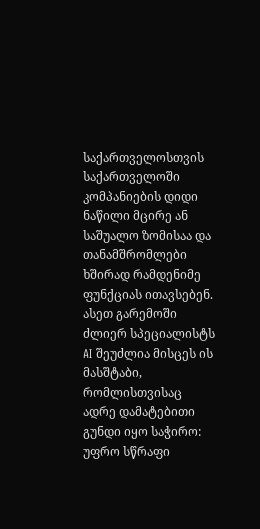საქართველოსთვის
საქართველოში კომპანიების დიდი ნაწილი მცირე ან საშუალო ზომისაა და თანამშრომლები ხშირად რამდენიმე ფუნქციას ითავსებენ. ასეთ გარემოში ძლიერ სპეციალისტს AI შეუძლია მისცეს ის მასშტაბი, რომლისთვისაც ადრე დამატებითი გუნდი იყო საჭირო: უფრო სწრაფი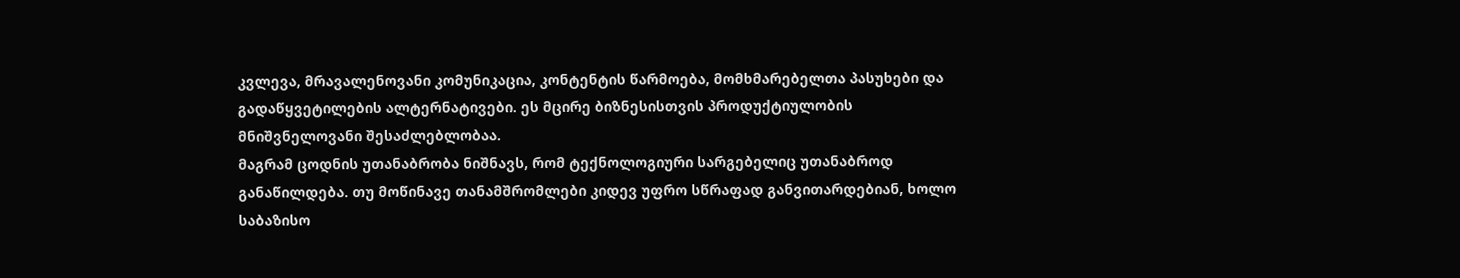კვლევა, მრავალენოვანი კომუნიკაცია, კონტენტის წარმოება, მომხმარებელთა პასუხები და გადაწყვეტილების ალტერნატივები. ეს მცირე ბიზნესისთვის პროდუქტიულობის მნიშვნელოვანი შესაძლებლობაა.
მაგრამ ცოდნის უთანაბრობა ნიშნავს, რომ ტექნოლოგიური სარგებელიც უთანაბროდ განაწილდება. თუ მოწინავე თანამშრომლები კიდევ უფრო სწრაფად განვითარდებიან, ხოლო საბაზისო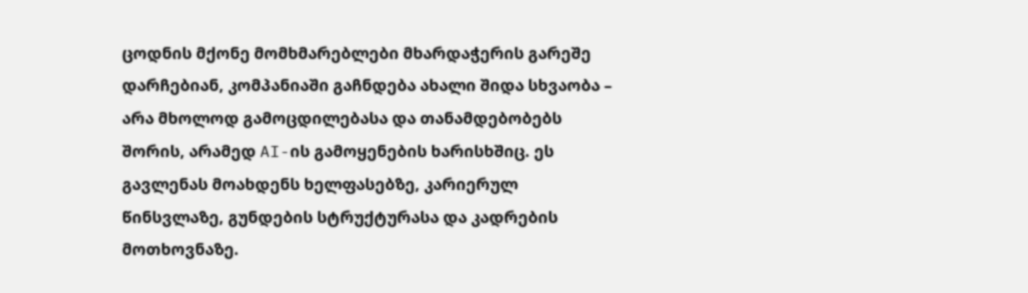ცოდნის მქონე მომხმარებლები მხარდაჭერის გარეშე დარჩებიან, კომპანიაში გაჩნდება ახალი შიდა სხვაობა – არა მხოლოდ გამოცდილებასა და თანამდებობებს შორის, არამედ AI-ის გამოყენების ხარისხშიც. ეს გავლენას მოახდენს ხელფასებზე, კარიერულ წინსვლაზე, გუნდების სტრუქტურასა და კადრების მოთხოვნაზე.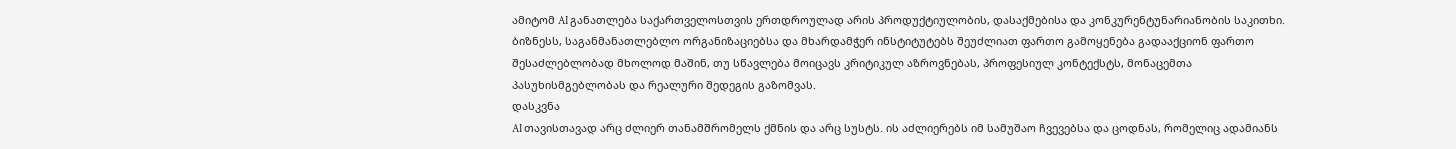ამიტომ AI განათლება საქართველოსთვის ერთდროულად არის პროდუქტიულობის, დასაქმებისა და კონკურენტუნარიანობის საკითხი. ბიზნესს, საგანმანათლებლო ორგანიზაციებსა და მხარდამჭერ ინსტიტუტებს შეუძლიათ ფართო გამოყენება გადააქციონ ფართო შესაძლებლობად მხოლოდ მაშინ, თუ სწავლება მოიცავს კრიტიკულ აზროვნებას, პროფესიულ კონტექსტს, მონაცემთა პასუხისმგებლობას და რეალური შედეგის გაზომვას.
დასკვნა
AI თავისთავად არც ძლიერ თანამშრომელს ქმნის და არც სუსტს. ის აძლიერებს იმ სამუშაო ჩვევებსა და ცოდნას, რომელიც ადამიანს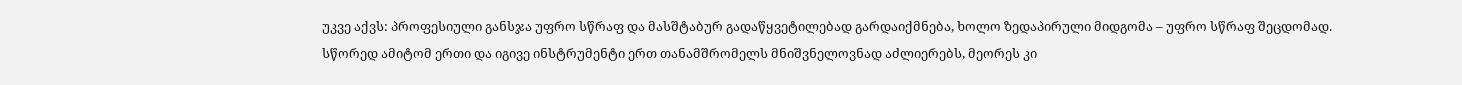უკვე აქვს: პროფესიული განსჯა უფრო სწრაფ და მასშტაბურ გადაწყვეტილებად გარდაიქმნება, ხოლო ზედაპირული მიდგომა – უფრო სწრაფ შეცდომად. სწორედ ამიტომ ერთი და იგივე ინსტრუმენტი ერთ თანამშრომელს მნიშვნელოვნად აძლიერებს, მეორეს კი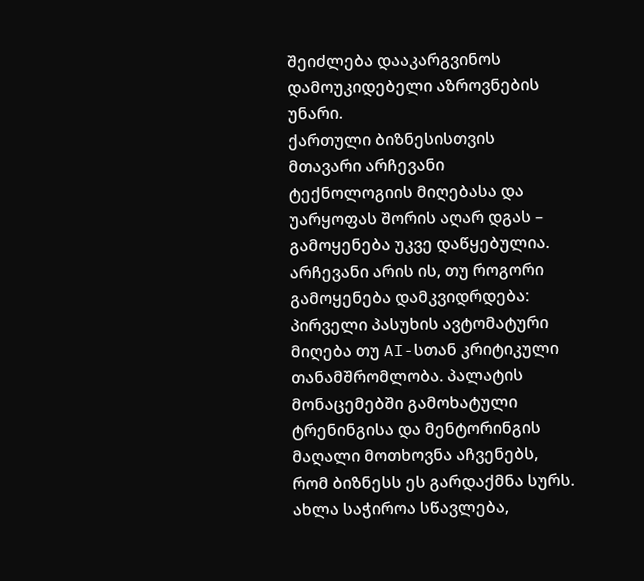შეიძლება დააკარგვინოს დამოუკიდებელი აზროვნების უნარი.
ქართული ბიზნესისთვის მთავარი არჩევანი ტექნოლოგიის მიღებასა და უარყოფას შორის აღარ დგას – გამოყენება უკვე დაწყებულია. არჩევანი არის ის, თუ როგორი გამოყენება დამკვიდრდება: პირველი პასუხის ავტომატური მიღება თუ AI-სთან კრიტიკული თანამშრომლობა. პალატის მონაცემებში გამოხატული ტრენინგისა და მენტორინგის მაღალი მოთხოვნა აჩვენებს, რომ ბიზნესს ეს გარდაქმნა სურს. ახლა საჭიროა სწავლება,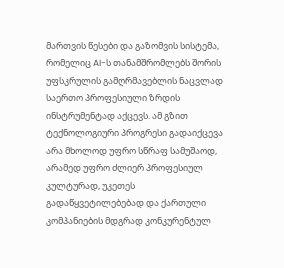მართვის წესები და გაზომვის სისტემა, რომელიც AI-ს თანამშრომლებს შორის უფსკრულის გამღრმავებლის ნაცვლად საერთო პროფესიული ზრდის ინსტრუმენტად აქცევს. ამ გზით ტექნოლოგიური პროგრესი გადაიქცევა არა მხოლოდ უფრო სწრაფ სამუშაოდ, არამედ უფრო ძლიერ პროფესიულ კულტურად, უკეთეს გადაწყვეტილებებად და ქართული კომპანიების მდგრად კონკურენტულ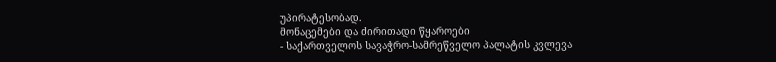უპირატესობად.
მონაცემები და ძირითადი წყაროები
- საქართველოს სავაჭრო-სამრეწველო პალატის კვლევა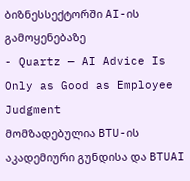ბიზნესსექტორში AI-ის გამოყენებაზე
- Quartz — AI Advice Is Only as Good as Employee Judgment
მომზადებულია BTU-ის აკადემიური გუნდისა და BTUAI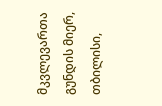მკვლევართა გუნდის მიერ, თბილისი,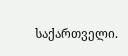საქართველი.